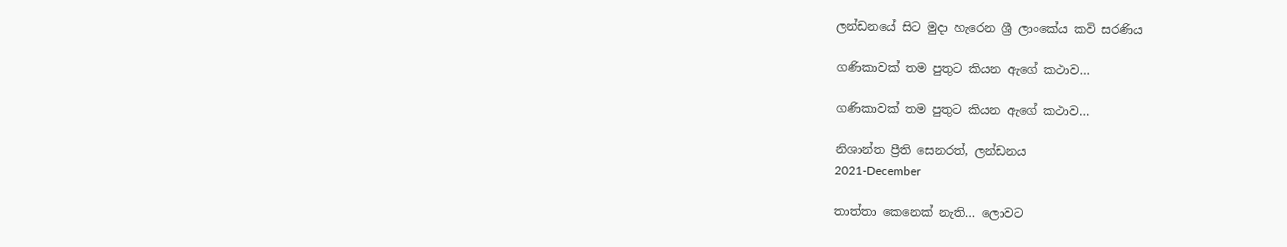ලන්ඩනයේ සිට මුදා හැරෙන ශ්‍රී ලාංකේය කවි සරණිය

ගණිකාවක් තම පුතුට කියන ඇගේ කථාව…

ගණිකාවක් තම පුතුට කියන ඇගේ කථාව…

නිශාන්ත ප්‍රීති සෙනරත්, ලන්ඩනය
2021-December

තාත්තා කෙනෙක් නැති… ලොවට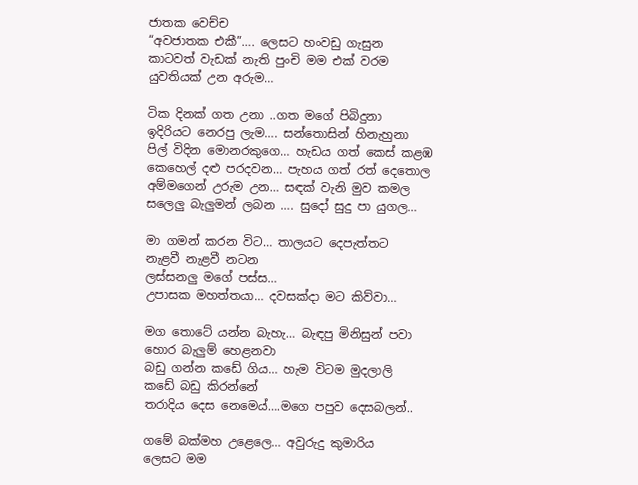ජාතක වෙච්ච
“අවජාතක එකී”…. ලෙසට හංවඩු ගැසුන
කාටවත් වැඩක් නැති පුංචි මම එක් වරම
යුවතියක් උන අරුම…

ටික දිනක් ගත උනා ..ගත මගේ පිබිදුනා
ඉදිරියට නෙරපු ලැම…. සන්තොසින් හිනැහුනා
පිල් විදින මොනරකුගෙ… හැඩය ගත් කෙස් කළඹ
කෙහෙල් දළු පරදවන… පැහය ගත් රත් දෙතොල
අම්මගෙන් උරුම උන… සඳක් වැනි මුව කමල
සලෙලු බැලුමන් ලබන …. සුදෝ සුදු පා යුගල…

මා ගමන් කරන විට… තාලයට දෙපැත්තට
නැළවී නැළවී නටන
ලස්සනලු මගේ පස්ස…
උපාසක මහත්තයා… දවසක්දා මට කිව්වා…

මග තොටේ යන්න බැහැ… බැඳපු මිනිසුන් පවා
හොර බැලුම් හෙළනවා
බඩු ගන්න කඩේ ගිය… හැම විටම මුදලාලි
කඩේ බඩු කිරන්නේ
තරාදිය දෙස නෙමෙය්….මගෙ පපුව දෙසබලන්..

ගමේ බක්මහ උළෙලෙ… අවුරුදු කුමාරිය
ලෙසට මම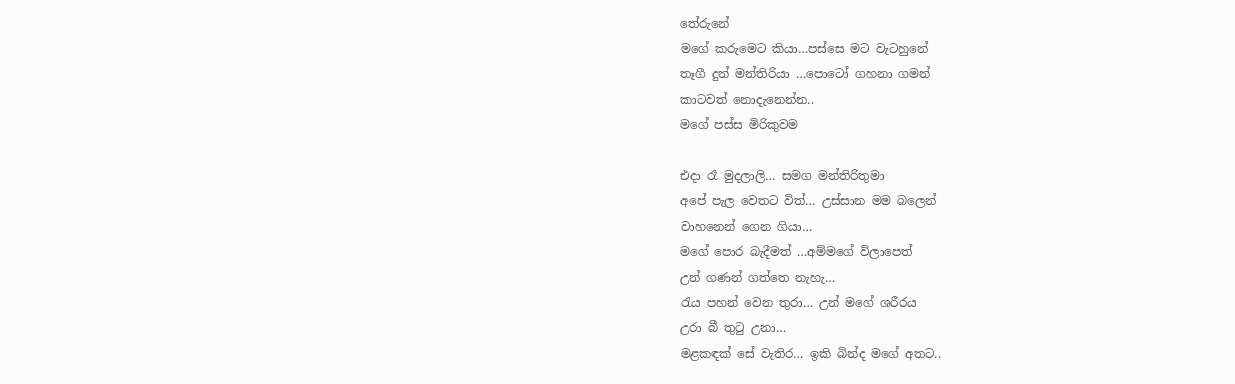තේරුනේ
මගේ කරුමෙට කියා…පස්සෙ මට වැටහුනේ
තෑගී දුන් මන්තිරියා …පොටෝ ගහනා ගමන්
කාටවත් නොදැනෙන්න..
මගේ පස්ස මිරිකුවම

එදා රෑ මුදලාලි… සමග මන්තිරිතුමා
අපේ පැල වෙතට විත්… උස්සාන මම බලෙන්
වාහනෙන් ගෙන ගියා…
මගේ පොර බැදීමත් …අම්මගේ විලාපෙත්
උන් ගණන් ගත්තෙ නැහැ…
රැය පහන් වෙන තුරා… උන් මගේ ශරීරය
උරා බී තුටු උනා…
මළකඳක් සේ වැතිර… ඉකි බින්ද මගේ අතට..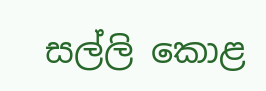සල්ලි කොළ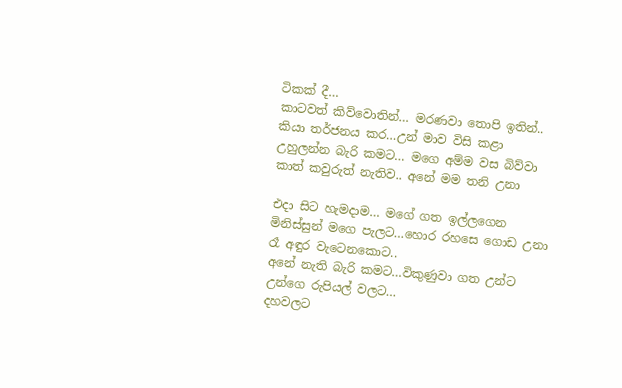ටිකක් දී…
කාටවත් කිව්වොතින්… මරණවා තොපි ඉතින්..
කියා තර්ජනය කර…උන් මාව විසි කළා
උහුලන්න බැරි කමට… මගෙ අම්ම වස බිව්වා
කාත් කවුරුත් නැතිව.. අනේ මම තනි උනා

එදා සිට හැමදාම… මගේ ගත ඉල්ලගෙන
මිනිස්සුන් මගෙ පැලට…හොර රහසෙ ගොඩ උනා
රෑ අඳුර වැටෙනකොට..
අනේ නැති බැරි කමට…විකුණුවා ගත උන්ට
උන්ගෙ රුපියල් වලට…
දහවලට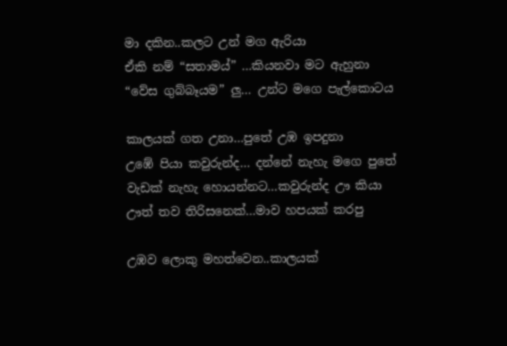මා දකින..කලට උන් මග ඇරියා
ඒකි නම් “සතාමය්” …කියනවා මට ඇහුනා
“වේස ගුබ්බෑයම” ලු… උන්ට මගෙ පැල්කොටය

කාලයක් ගත උනා…පුතේ උඹ ඉපදුනා
උඹේ පියා කවුරුන්ද… දන්නේ නැහැ මගෙ පුතේ
වැඩක් නැහැ හොයන්නට…කවුරුන්ද ඌ කියා
ඌත් තව තිරිසනෙක්…මාව හපයක් කරපු

උඹව ලොකු මහත්වෙන..කාලයක්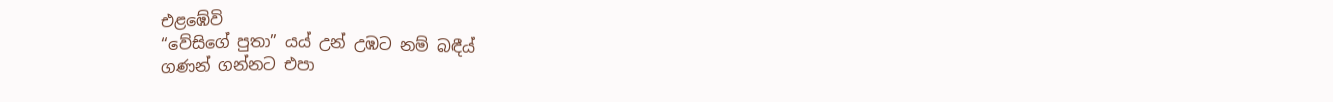එළඹේවි
“වේසිගේ පුතා” යය් උන් උඹට නම් බඳීය්
ගණන් ගන්නට එපා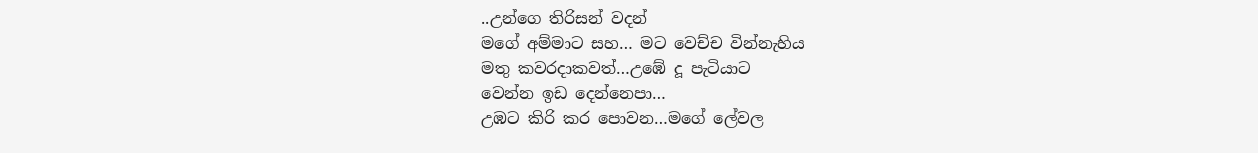..උන්ගෙ තිරිසන් වදන්
මගේ අම්මාට සහ… මට වෙච්ච වින්නැහිය
මතු කවරදාකවත්…උඹේ දූ පැටියාට
වෙන්න ඉඩ දෙන්නෙපා…
උඹට කිරි කර පොවන…මගේ ලේවල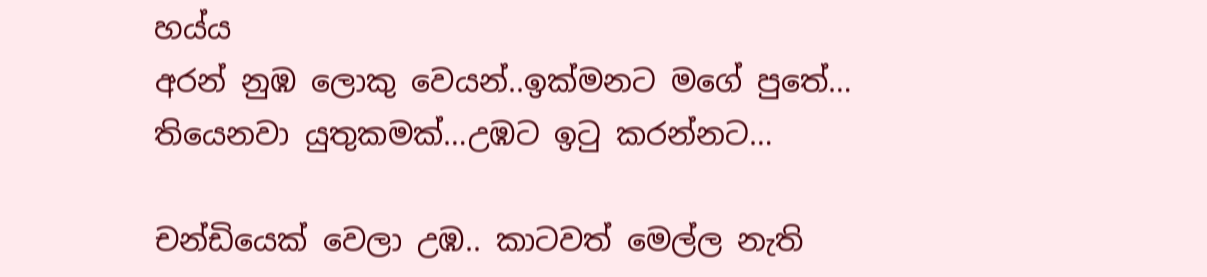හය්ය
අරන් නුඹ ලොකු වෙයන්..ඉක්මනට මගේ පුතේ…
තියෙනවා යුතුකමක්…උඹට ඉටු කරන්නට…

චන්ඩියෙක් වෙලා උඹ.. කාටවත් මෙල්ල නැති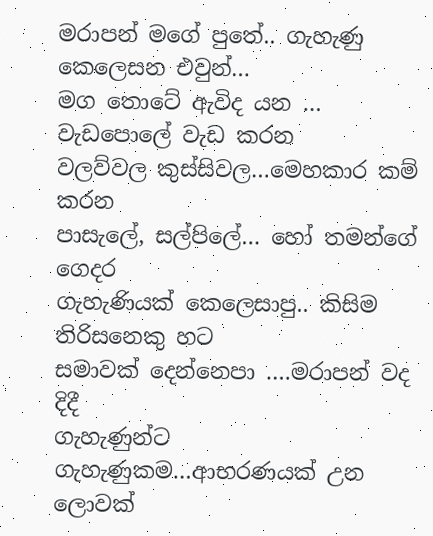මරාපන් මගේ පුතේ.. ගැහැණු කෙලෙසන එවුන්…
මග තොටේ ඇවිද යන … වැඩපොලේ වැඩ කරන
වලව්වල කුස්සිවල…මෙහකාර කම් කරන
පාසැලේ, සල්පිලේ… හෝ තමන්ගේ ගෙදර
ගැහැණියක් කෙලෙසාපු.. කිසිම තිරිසනෙකු හට
සමාවක් දෙන්නෙපා ….මරාපන් වද දිදී
ගැහැණුන්ට ගැහැණුකම…ආභරණයක් උන
ලොවක්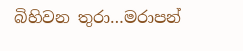බිහිවන තුරා…මරාපන්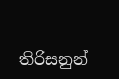තිරිසනුන්